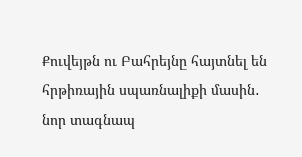Քուվեյթն ու Բահրեյնը հայտնել են հրթիռային սպառնալիքի մասին․ նոր տագնապ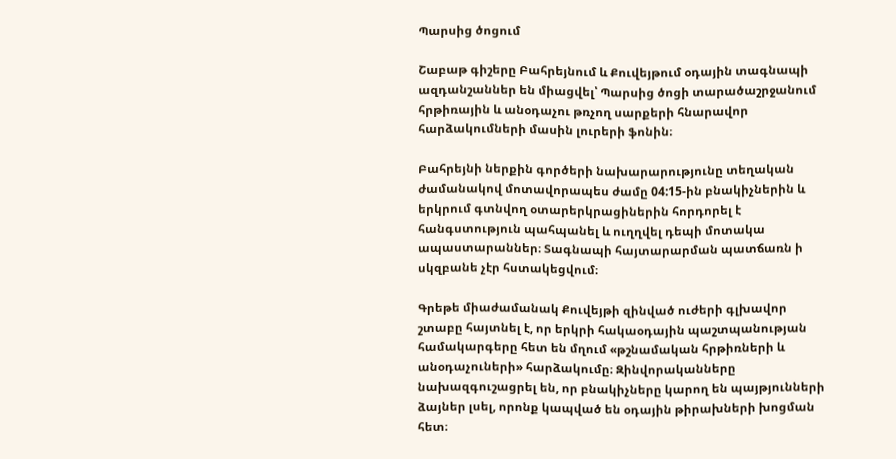Պարսից ծոցում

Շաբաթ գիշերը Բահրեյնում և Քուվեյթում օդային տագնապի ազդանշաններ են միացվել՝ Պարսից ծոցի տարածաշրջանում հրթիռային և անօդաչու թռչող սարքերի հնարավոր հարձակումների մասին լուրերի ֆոնին։

Բահրեյնի ներքին գործերի նախարարությունը տեղական ժամանակով մոտավորապես ժամը 04:15-ին բնակիչներին և երկրում գտնվող օտարերկրացիներին հորդորել է հանգստություն պահպանել և ուղղվել դեպի մոտակա ապաստարաններ։ Տագնապի հայտարարման պատճառն ի սկզբանե չէր հստակեցվում։

Գրեթե միաժամանակ Քուվեյթի զինված ուժերի գլխավոր շտաբը հայտնել է, որ երկրի հակաօդային պաշտպանության համակարգերը հետ են մղում «թշնամական հրթիռների և անօդաչուների» հարձակումը։ Զինվորականները նախազգուշացրել են, որ բնակիչները կարող են պայթյունների ձայներ լսել, որոնք կապված են օդային թիրախների խոցման հետ։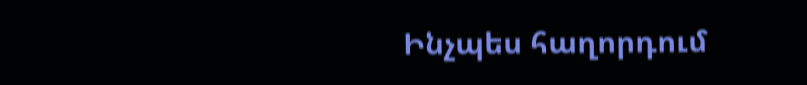Ինչպես հաղորդում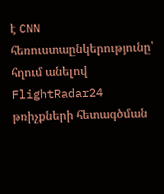է CNN հեռուստաընկերությունը՝ հղում անելով FlightRadar24 թռիչքների հետագծման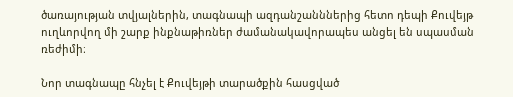ծառայության տվյալներին, տագնապի ազդանշանններից հետո դեպի Քուվեյթ ուղևորվող մի շարք ինքնաթիռներ ժամանակավորապես անցել են սպասման ռեժիմի։

Նոր տագնապը հնչել է Քուվեյթի տարածքին հասցված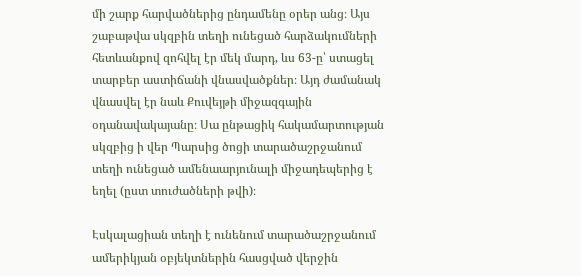մի շարք հարվածներից ընդամենը օրեր անց։ Այս շաբաթվա սկզբին տեղի ունեցած հարձակումների հետևանքով զոհվել էր մեկ մարդ, ևս 63-ը՝ ստացել տարբեր աստիճանի վնասվածքներ։ Այդ ժամանակ վնասվել էր նաև Քուվեյթի միջազգային օդանավակայանը։ Սա ընթացիկ հակամարտության սկզբից ի վեր Պարսից ծոցի տարածաշրջանում տեղի ունեցած ամենաարյունալի միջադեպերից է եղել (ըստ տուժածների թվի)։

Էսկալացիան տեղի է ունենում տարածաշրջանում ամերիկյան օբյեկտներին հասցված վերջին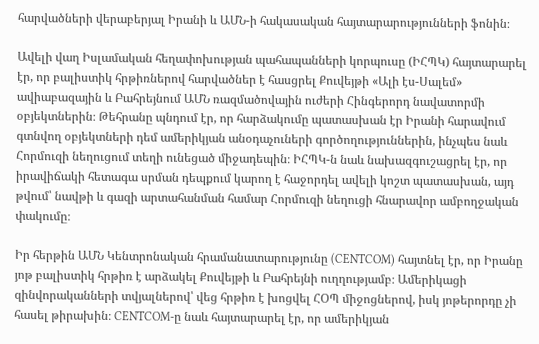հարվածների վերաբերյալ Իրանի և ԱՄՆ-ի հակասական հայտարարությունների ֆոնին։

Ավելի վաղ Իսլամական հեղափոխության պահապանների կորպուսը (ԻՀՊԿ) հայտարարել էր, որ բալիստիկ հրթիռներով հարվածներ է հասցրել Քուվեյթի «Ալի էս-Սալեմ» ավիաբազային և Բահրեյնում ԱՄՆ ռազմածովային ուժերի Հինգերորդ նավատորմի օբյեկտներին։ Թեհրանը պնդում էր, որ հարձակումը պատասխան էր Իրանի հարավում գտնվող օբյեկտների դեմ ամերիկյան անօդաչուների գործողություններին, ինչպես նաև Հորմուզի նեղուցում տեղի ունեցած միջադեպին։ ԻՀՊԿ-ն նաև նախազգուշացրել էր, որ իրավիճակի հետագա սրման դեպքում կարող է հաջորդել ավելի կոշտ պատասխան, այդ թվում՝ նավթի և գազի արտահանման համար Հորմուզի նեղուցի հնարավոր ամբողջական փակումը։

Իր հերթին ԱՄՆ Կենտրոնական հրամանատարությունը (CENTCOM) հայտնել էր, որ Իրանը յոթ բալիստիկ հրթիռ է արձակել Քուվեյթի և Բահրեյնի ուղղությամբ։ Ամերիկացի զինվորականների տվյալներով՝ վեց հրթիռ է խոցվել ՀՕՊ միջոցներով, իսկ յոթերորդը չի հասել թիրախին։ CENTCOM-ը նաև հայտարարել էր, որ ամերիկյան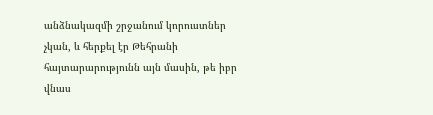անձնակազմի շրջանում կորուստներ չկան, և հերքել էր Թեհրանի հայտարարությունն այն մասին, թե իբր վնաս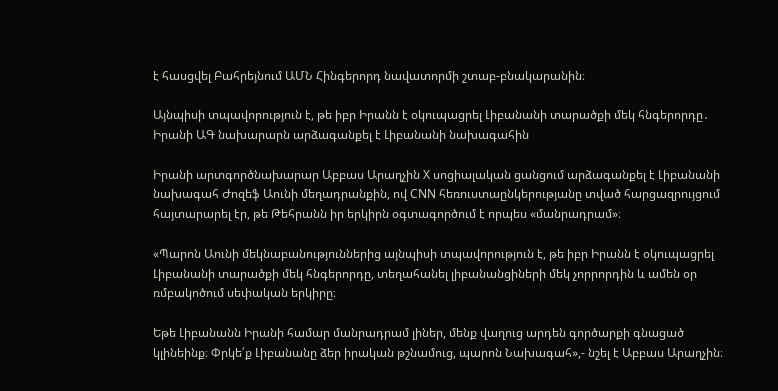է հասցվել Բահրեյնում ԱՄՆ Հինգերորդ նավատորմի շտաբ-բնակարանին։

Այնպիսի տպավորություն է, թե իբր Իրանն է օկուպացրել Լիբանանի տարածքի մեկ հնգերորդը․ Իրանի ԱԳ նախարարն արձագանքել է Լիբանանի նախագահին

Իրանի արտգործնախարար Աբբաս Արաղչին X սոցիալական ցանցում արձագանքել է Լիբանանի նախագահ Ժոզեֆ Աունի մեղադրանքին, ով CNN հեռուստաընկերությանը տված հարցազրույցում հայտարարել էր, թե Թեհրանն իր երկիրն օգտագործում է որպես «մանրադրամ»։

«Պարոն Աունի մեկնաբանություններից այնպիսի տպավորություն է, թե իբր Իրանն է օկուպացրել Լիբանանի տարածքի մեկ հնգերորդը, տեղահանել լիբանանցիների մեկ չորրորդին և ամեն օր ռմբակոծում սեփական երկիրը։

Եթե Լիբանանն Իրանի համար մանրադրամ լիներ, մենք վաղուց արդեն գործարքի գնացած կլինեինք։ Փրկե՛ք Լիբանանը ձեր իրական թշնամուց, պարոն Նախագահ»,- նշել է Աբբաս Արաղչին։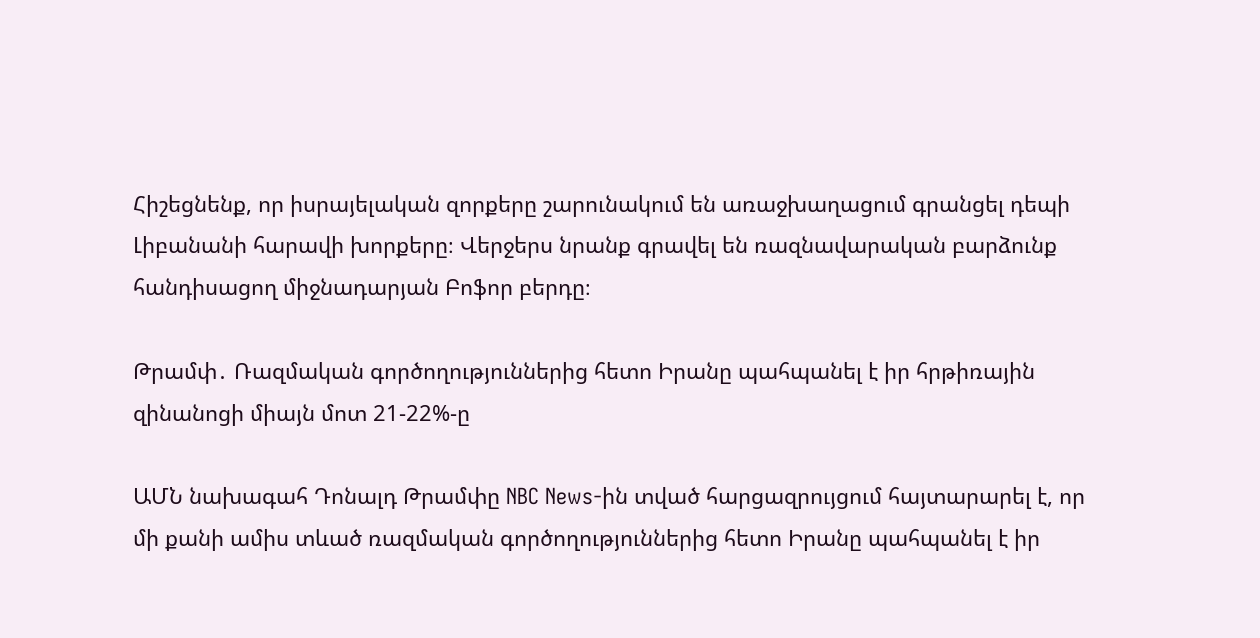Հիշեցնենք, որ իսրայելական զորքերը շարունակում են առաջխաղացում գրանցել դեպի Լիբանանի հարավի խորքերը։ Վերջերս նրանք գրավել են ռազնավարական բարձունք հանդիսացող միջնադարյան Բոֆոր բերդը։

Թրամփ․ Ռազմական գործողություններից հետո Իրանը պահպանել է իր հրթիռային զինանոցի միայն մոտ 21-22%-ը

ԱՄՆ նախագահ Դոնալդ Թրամփը NBC News-ին տված հարցազրույցում հայտարարել է, որ մի քանի ամիս տևած ռազմական գործողություններից հետո Իրանը պահպանել է իր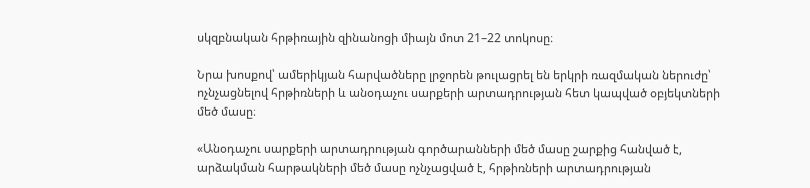սկզբնական հրթիռային զինանոցի միայն մոտ 21–22 տոկոսը։

Նրա խոսքով՝ ամերիկյան հարվածները լրջորեն թուլացրել են երկրի ռազմական ներուժը՝ ոչնչացնելով հրթիռների և անօդաչու սարքերի արտադրության հետ կապված օբյեկտների մեծ մասը։

«Անօդաչու սարքերի արտադրության գործարանների մեծ մասը շարքից հանված է, արձակման հարթակների մեծ մասը ոչնչացված է, հրթիռների արտադրության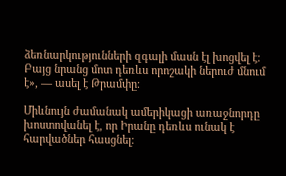ձեռնարկությունների զգալի մասն էլ խոցվել է։ Բայց նրանց մոտ դեռևս որոշակի ներուժ մնում է», — ասել է Թրամփը։

Միևնույն ժամանակ ամերիկացի առաջնորդը խոստովանել է, որ Իրանը դեռևս ունակ է հարվածներ հասցնել։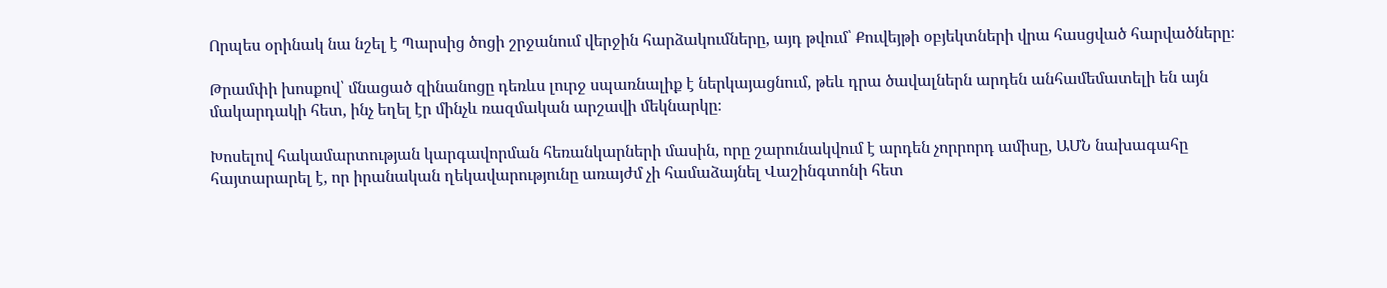Որպես օրինակ նա նշել է Պարսից ծոցի շրջանում վերջին հարձակումները, այդ թվում՝ Քուվեյթի օբյեկտների վրա հասցված հարվածները։

Թրամփի խոսքով՝ մնացած զինանոցը դեռևս լուրջ սպառնալիք է ներկայացնում, թեև դրա ծավալներն արդեն անհամեմատելի են այն մակարդակի հետ, ինչ եղել էր մինչև ռազմական արշավի մեկնարկը։

Խոսելով հակամարտության կարգավորման հեռանկարների մասին, որը շարունակվում է արդեն չորրորդ ամիսը, ԱՄՆ նախագահը հայտարարել է, որ իրանական ղեկավարությունը առայժմ չի համաձայնել Վաշինգտոնի հետ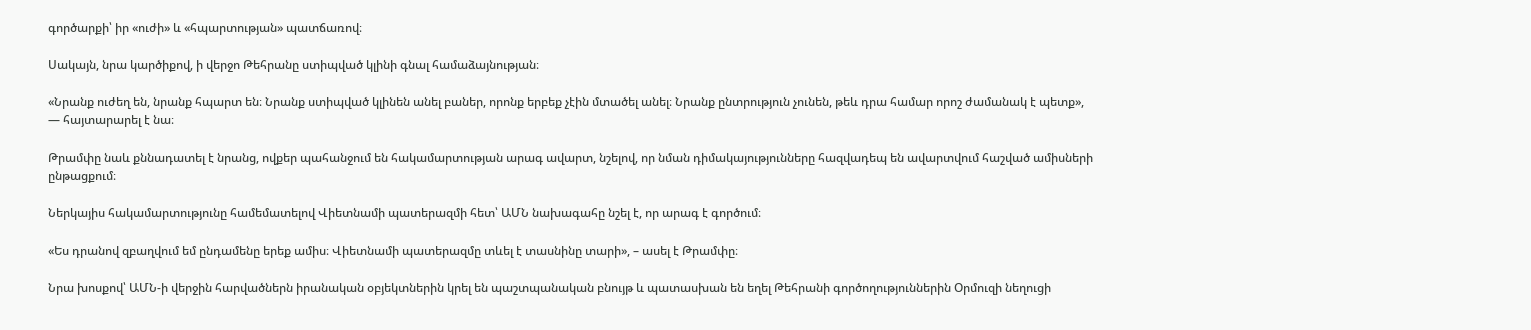գործարքի՝ իր «ուժի» և «հպարտության» պատճառով։

Սակայն, նրա կարծիքով, ի վերջո Թեհրանը ստիպված կլինի գնալ համաձայնության։

«Նրանք ուժեղ են, նրանք հպարտ են։ Նրանք ստիպված կլինեն անել բաներ, որոնք երբեք չէին մտածել անել։ Նրանք ընտրություն չունեն, թեև դրա համար որոշ ժամանակ է պետք», — հայտարարել է նա։

Թրամփը նաև քննադատել է նրանց, ովքեր պահանջում են հակամարտության արագ ավարտ, նշելով, որ նման դիմակայությունները հազվադեպ են ավարտվում հաշված ամիսների ընթացքում։

Ներկայիս հակամարտությունը համեմատելով Վիետնամի պատերազմի հետ՝ ԱՄՆ նախագահը նշել է, որ արագ է գործում։

«Ես դրանով զբաղվում եմ ընդամենը երեք ամիս։ Վիետնամի պատերազմը տևել է տասնինը տարի», – ասել է Թրամփը։

Նրա խոսքով՝ ԱՄՆ-ի վերջին հարվածներն իրանական օբյեկտներին կրել են պաշտպանական բնույթ և պատասխան են եղել Թեհրանի գործողություններին Օրմուզի նեղուցի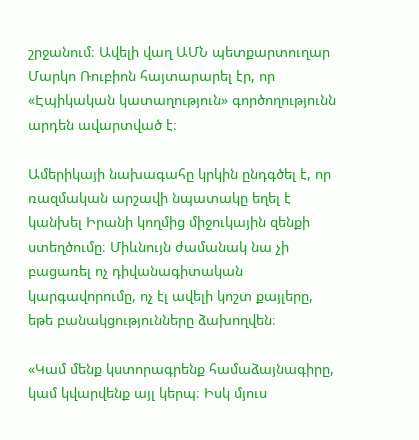շրջանում։ Ավելի վաղ ԱՄՆ պետքարտուղար Մարկո Ռուբիոն հայտարարել էր, որ «Էպիկական կատաղություն» գործողությունն արդեն ավարտված է։

Ամերիկայի նախագահը կրկին ընդգծել է, որ ռազմական արշավի նպատակը եղել է կանխել Իրանի կողմից միջուկային զենքի ստեղծումը։ Միևնույն ժամանակ նա չի բացառել ոչ դիվանագիտական կարգավորումը, ոչ էլ ավելի կոշտ քայլերը, եթե բանակցությունները ձախողվեն։

«Կամ մենք կստորագրենք համաձայնագիրը, կամ կվարվենք այլ կերպ։ Իսկ մյուս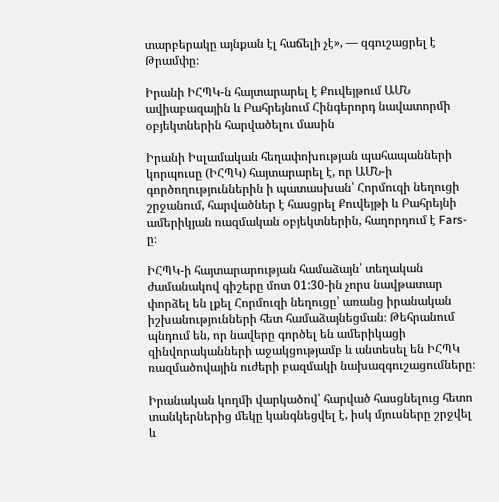տարբերակը այնքան էլ հաճելի չէ», — զգուշացրել է Թրամփը։

Իրանի ԻՀՊԿ-ն հայտարարել է Քուվեյթում ԱՄՆ ավիաբազային և Բահրեյնում Հինգերորդ նավատորմի օբյեկտներին հարվածելու մասին

Իրանի Իսլամական հեղափոխության պահապանների կորպուսը (ԻՀՊԿ) հայտարարել է, որ ԱՄՆ-ի գործողություններին ի պատասխան՝ Հորմուզի նեղուցի շրջանում, հարվածներ է հասցրել Քուվեյթի և Բահրեյնի ամերիկյան ռազմական օբյեկտներին, հաղորդում է Fars-ը։

ԻՀՊԿ-ի հայտարարության համաձայն՝ տեղական ժամանակով գիշերը մոտ 01:30-ին չորս նավթատար փորձել են լքել Հորմուզի նեղուցը՝ առանց իրանական իշխանությունների հետ համաձայնեցման։ Թեհրանում պնդում են, որ նավերը գործել են ամերիկացի զինվորականների աջակցությամբ և անտեսել են ԻՀՊԿ ռազմածովային ուժերի բազմակի նախազգուշացումները։

Իրանական կողմի վարկածով՝ հարված հասցնելուց հետո տանկերներից մեկը կանգնեցվել է, իսկ մյուսները շրջվել և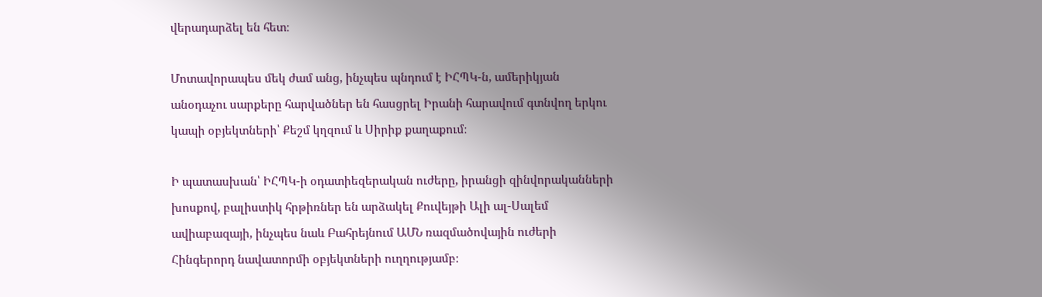վերադարձել են հետ։

Մոտավորապես մեկ ժամ անց, ինչպես պնդում է ԻՀՊԿ-ն, ամերիկյան անօդաչու սարքերը հարվածներ են հասցրել Իրանի հարավում գտնվող երկու կապի օբյեկտների՝ Քեշմ կղզում և Սիրիք քաղաքում։

Ի պատասխան՝ ԻՀՊԿ-ի օդատիեզերական ուժերը, իրանցի զինվորականների խոսքով, բալիստիկ հրթիռներ են արձակել Քուվեյթի Ալի ալ-Սալեմ ավիաբազայի, ինչպես նաև Բահրեյնում ԱՄՆ ռազմածովային ուժերի Հինգերորդ նավատորմի օբյեկտների ուղղությամբ։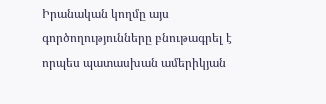Իրանական կողմը այս գործողությունները բնութագրել է որպես պատասխան ամերիկյան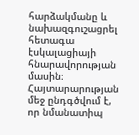հարձակմանը և նախազգուշացրել հետագա էսկալացիայի հնարավորության մասին։ Հայտարարության մեջ ընդգծվում է, որ նմանատիպ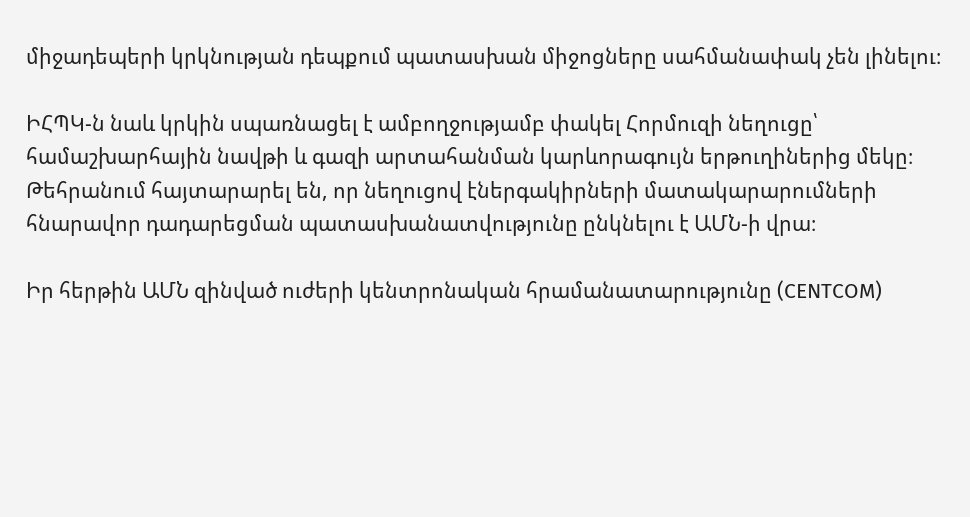միջադեպերի կրկնության դեպքում պատասխան միջոցները սահմանափակ չեն լինելու։

ԻՀՊԿ-ն նաև կրկին սպառնացել է ամբողջությամբ փակել Հորմուզի նեղուցը՝ համաշխարհային նավթի և գազի արտահանման կարևորագույն երթուղիներից մեկը։ Թեհրանում հայտարարել են, որ նեղուցով էներգակիրների մատակարարումների հնարավոր դադարեցման պատասխանատվությունը ընկնելու է ԱՄՆ-ի վրա։

Իր հերթին ԱՄՆ զինված ուժերի կենտրոնական հրամանատարությունը (CENTCOM)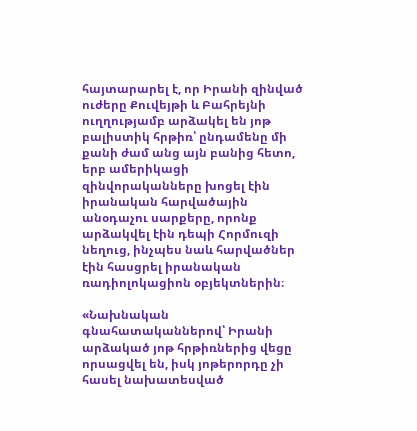հայտարարել է, որ Իրանի զինված ուժերը Քուվեյթի և Բահրեյնի ուղղությամբ արձակել են յոթ բալիստիկ հրթիռ՝ ընդամենը մի քանի ժամ անց այն բանից հետո, երբ ամերիկացի զինվորականները խոցել էին իրանական հարվածային անօդաչու սարքերը, որոնք արձակվել էին դեպի Հորմուզի նեղուց, ինչպես նաև հարվածներ էին հասցրել իրանական ռադիոլոկացիոն օբյեկտներին։

«Նախնական գնահատականներով՝ Իրանի արձակած յոթ հրթիռներից վեցը որսացվել են, իսկ յոթերորդը չի հասել նախատեսված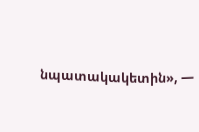նպատակակետին», —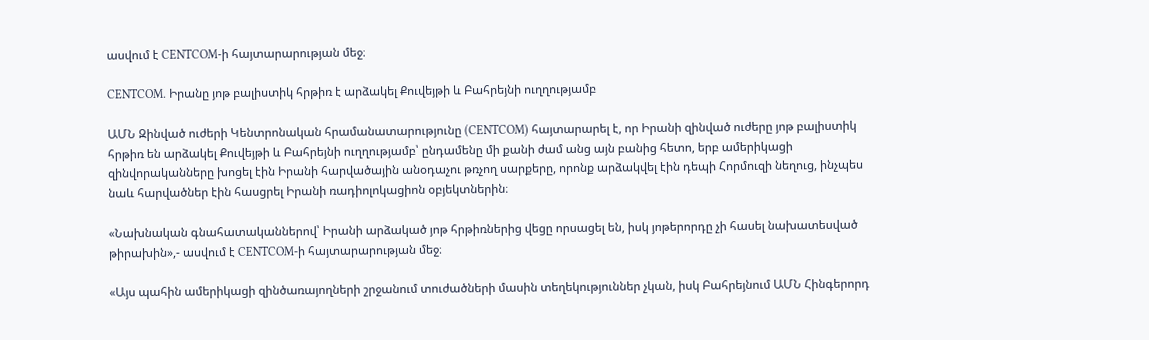ասվում է CENTCOM-ի հայտարարության մեջ։

CENTCOM. Իրանը յոթ բալիստիկ հրթիռ է արձակել Քուվեյթի և Բահրեյնի ուղղությամբ

ԱՄՆ Զինված ուժերի Կենտրոնական հրամանատարությունը (CENTCOM) հայտարարել է, որ Իրանի զինված ուժերը յոթ բալիստիկ հրթիռ են արձակել Քուվեյթի և Բահրեյնի ուղղությամբ՝ ընդամենը մի քանի ժամ անց այն բանից հետո, երբ ամերիկացի զինվորականները խոցել էին Իրանի հարվածային անօդաչու թռչող սարքերը, որոնք արձակվել էին դեպի Հորմուզի նեղուց, ինչպես նաև հարվածներ էին հասցրել Իրանի ռադիոլոկացիոն օբյեկտներին։

«Նախնական գնահատականներով՝ Իրանի արձակած յոթ հրթիռներից վեցը որսացել են, իսկ յոթերորդը չի հասել նախատեսված թիրախին»,- ասվում է CENTCOM-ի հայտարարության մեջ։

«Այս պահին ամերիկացի զինծառայողների շրջանում տուժածների մասին տեղեկություններ չկան, իսկ Բահրեյնում ԱՄՆ Հինգերորդ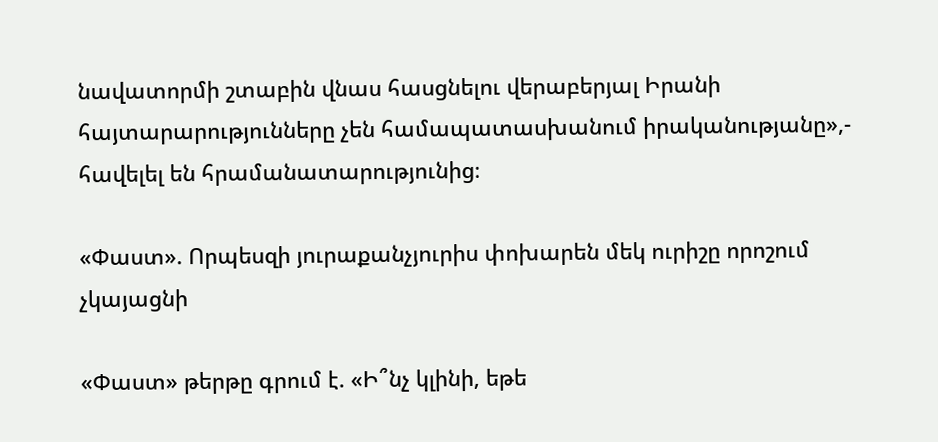նավատորմի շտաբին վնաս հասցնելու վերաբերյալ Իրանի հայտարարությունները չեն համապատասխանում իրականությանը»,- հավելել են հրամանատարությունից։

«Փաստ». Որպեսզի յուրաքանչյուրիս փոխարեն մեկ ուրիշը որոշում չկայացնի

«Փաստ» թերթը գրում է. «Ի՞նչ կլինի, եթե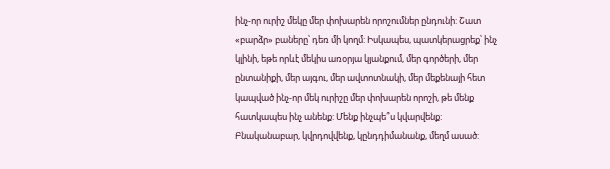ինչ-որ ուրիշ մեկը մեր փոխարեն որոշումներ ընդունի: Շատ «բարձր» բաները՝ դեռ մի կողմ: Իսկապես, պատկերացրեք՝ ինչ կլինի, եթե որևէ մեկիս առօրյա կյանքում, մեր գործերի, մեր ընտանիքի, մեր այգու, մեր ավտոտնակի, մեր մեքենայի հետ կապված ինչ-որ մեկ ուրիշը մեր փոխարեն որոշի, թե մենք հատկապես ինչ անենք: Մենք ինչպե՞ս կվարվենք: Բնականաբար, կվրդովվենք, կընդդիմանանք, մեղմ ասած: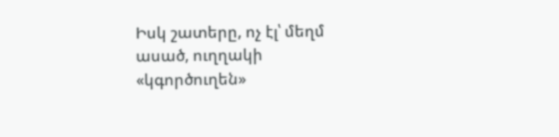Իսկ շատերը, ոչ էլ՝ մեղմ ասած, ուղղակի «կգործուղեն»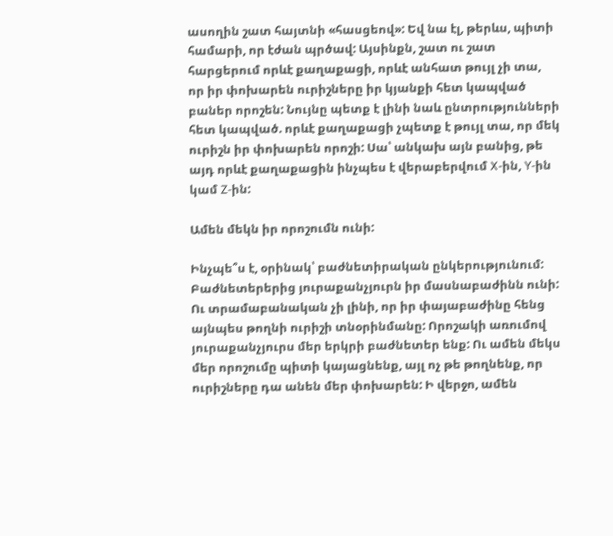ասողին շատ հայտնի «հասցեով»: Եվ նա էլ, թերևս, պիտի համարի, որ էժան պրծավ: Այսինքն, շատ ու շատ հարցերում որևէ քաղաքացի, որևէ անհատ թույլ չի տա, որ իր փոխարեն ուրիշները իր կյանքի հետ կապված բաներ որոշեն: Նույնը պետք է լինի նաև ընտրությունների հետ կապված. որևէ քաղաքացի չպետք է թույլ տա, որ մեկ ուրիշն իր փոխարեն որոշի: Սա՝ անկախ այն բանից, թե այդ որևէ քաղաքացին ինչպես է վերաբերվում X-ին, Y-ին կամ Z-ին:

Ամեն մեկն իր որոշումն ունի:

Ինչպե՞ս է, օրինակ՝ բաժնետիրական ընկերությունում: Բաժնետերերից յուրաքանչյուրն իր մասնաբաժինն ունի: Ու տրամաբանական չի լինի, որ իր փայաբաժինը հենց այնպես թողնի ուրիշի տնօրինմանը: Որոշակի առումով յուրաքանչյուրս մեր երկրի բաժնետեր ենք: Ու ամեն մեկս մեր որոշումը պիտի կայացնենք, այլ ոչ թե թողնենք, որ ուրիշները դա անեն մեր փոխարեն: Ի վերջո, ամեն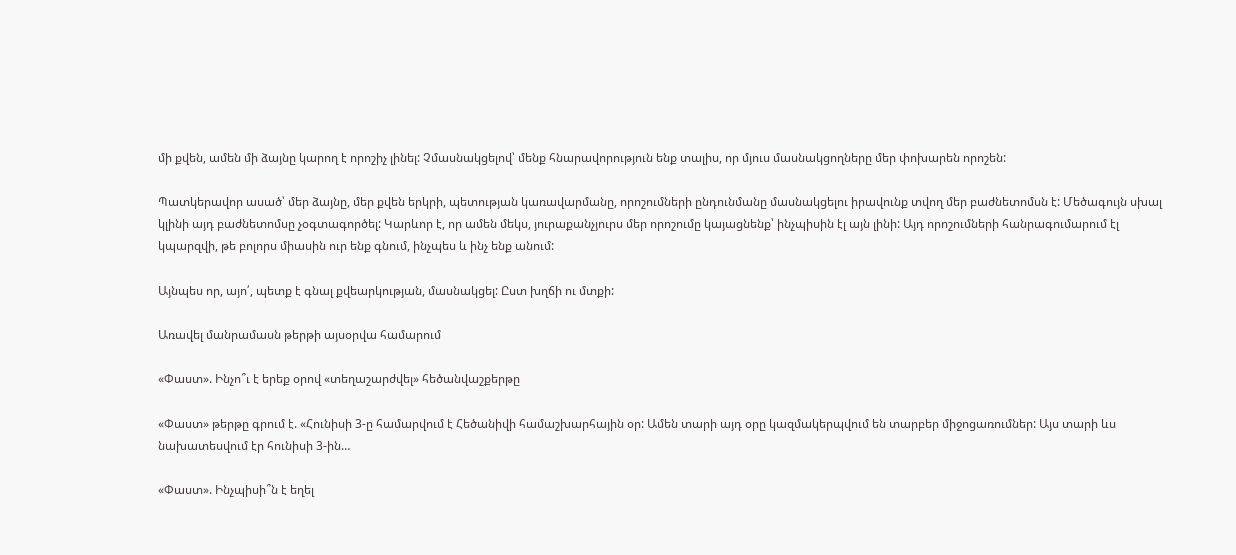մի քվեն, ամեն մի ձայնը կարող է որոշիչ լինել: Չմասնակցելով՝ մենք հնարավորություն ենք տալիս, որ մյուս մասնակցողները մեր փոխարեն որոշեն:

Պատկերավոր ասած՝ մեր ձայնը, մեր քվեն երկրի, պետության կառավարմանը, որոշումների ընդունմանը մասնակցելու իրավունք տվող մեր բաժնետոմսն է: Մեծագույն սխալ կլինի այդ բաժնետոմսը չօգտագործել: Կարևոր է, որ ամեն մեկս, յուրաքանչյուրս մեր որոշումը կայացնենք՝ ինչպիսին էլ այն լինի: Այդ որոշումների հանրագումարում էլ կպարզվի, թե բոլորս միասին ուր ենք գնում, ինչպես և ինչ ենք անում:

Այնպես որ, այո՛, պետք է գնալ քվեարկության, մասնակցել: Ըստ խղճի ու մտքի:

Առավել մանրամասն թերթի այսօրվա համարում

«Փաստ». Ինչո՞ւ է երեք օրով «տեղաշարժվել» հեծանվաշքերթը

«Փաստ» թերթը գրում է. «Հունիսի 3-ը համարվում է Հեծանիվի համաշխարհային օր: Ամեն տարի այդ օրը կազմակերպվում են տարբեր միջոցառումներ: Այս տարի ևս նախատեսվում էր հունիսի 3-ին…

«Փաստ». Ինչպիսի՞ն է եղել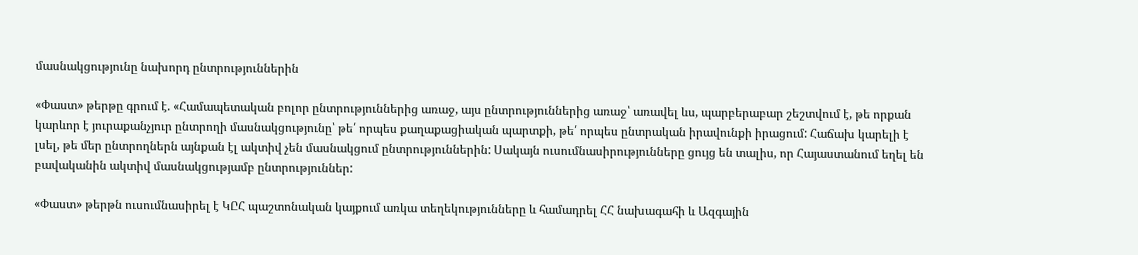մասնակցությունը նախորդ ընտրություններին

«Փաստ» թերթը գրում է. «Համապետական բոլոր ընտրություններից առաջ, այս ընտրություններից առաջ՝ առավել ևս, պարբերաբար շեշտվում է, թե որքան կարևոր է յուրաքանչյուր ընտրողի մասնակցությունը՝ թե՛ որպես քաղաքացիական պարտքի, թե՛ որպես ընտրական իրավունքի իրացում: Հաճախ կարելի է լսել, թե մեր ընտրողներն այնքան էլ ակտիվ չեն մասնակցում ընտրություններին: Սակայն ուսումնասիրությունները ցույց են տալիս, որ Հայաստանում եղել են բավականին ակտիվ մասնակցությամբ ընտրություններ:

«Փաստ» թերթն ուսումնասիրել է ԿԸՀ պաշտոնական կայքում առկա տեղեկությունները և համադրել ՀՀ նախագահի և Ազգային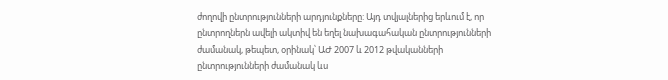ժողովի ընտրությունների արդյունքները: Այդ տվյալներից երևում է, որ ընտրողներն ավելի ակտիվ են եղել նախագահական ընտրությունների ժամանակ, թեպետ, օրինակ՝ ԱԺ 2007 և 2012 թվականների ընտրությունների ժամանակ ևս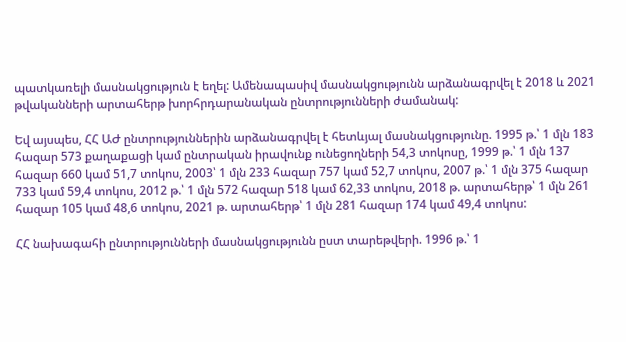պատկառելի մասնակցություն է եղել: Ամենապասիվ մասնակցությունն արձանագրվել է 2018 և 2021 թվականների արտահերթ խորհրդարանական ընտրությունների ժամանակ:

Եվ այսպես, ՀՀ ԱԺ ընտրություններին արձանագրվել է հետևյալ մասնակցությունը. 1995 թ.՝ 1 մլն 183 հազար 573 քաղաքացի կամ ընտրական իրավունք ունեցողների 54,3 տոկոսը, 1999 թ.՝ 1 մլն 137 հազար 660 կամ 51,7 տոկոս, 2003՝ 1 մլն 233 հազար 757 կամ 52,7 տոկոս, 2007 թ.՝ 1 մլն 375 հազար 733 կամ 59,4 տոկոս, 2012 թ.՝ 1 մլն 572 հազար 518 կամ 62,33 տոկոս, 2018 թ. արտահերթ՝ 1 մլն 261 հազար 105 կամ 48,6 տոկոս, 2021 թ. արտահերթ՝ 1 մլն 281 հազար 174 կամ 49,4 տոկոս:

ՀՀ նախագահի ընտրությունների մասնակցությունն ըստ տարեթվերի. 1996 թ.՝ 1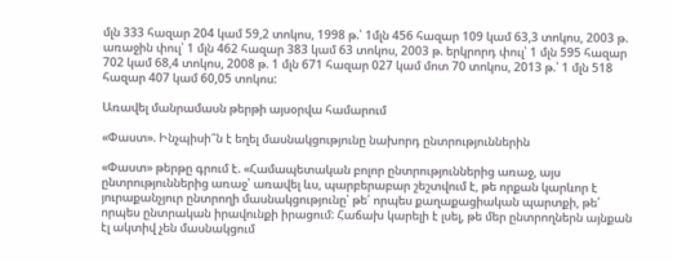մլն 333 հազար 204 կամ 59,2 տոկոս, 1998 թ.՝ 1մլն 456 հազար 109 կամ 63,3 տոկոս, 2003 թ. առաջին փուլ՝ 1 մլն 462 հազար 383 կամ 63 տոկոս, 2003 թ. երկրորդ փուլ՝ 1 մլն 595 հազար 702 կամ 68,4 տոկոս, 2008 թ. 1 մլն 671 հազար 027 կամ մոտ 70 տոկոս, 2013 թ.՝ 1 մլն 518 հազար 407 կամ 60,05 տոկոս:

Առավել մանրամասն թերթի այսօրվա համարում

«Փաստ». Ինչպիսի՞ն է եղել մասնակցությունը նախորդ ընտրություններին

«Փաստ» թերթը գրում է. «Համապետական բոլոր ընտրություններից առաջ, այս ընտրություններից առաջ՝ առավել ևս, պարբերաբար շեշտվում է, թե որքան կարևոր է յուրաքանչյուր ընտրողի մասնակցությունը՝ թե՛ որպես քաղաքացիական պարտքի, թե՛ որպես ընտրական իրավունքի իրացում: Հաճախ կարելի է լսել, թե մեր ընտրողներն այնքան էլ ակտիվ չեն մասնակցում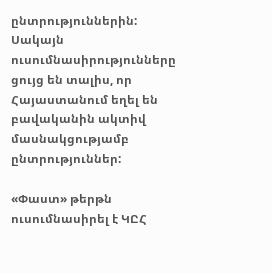ընտրություններին: Սակայն ուսումնասիրությունները ցույց են տալիս, որ Հայաստանում եղել են բավականին ակտիվ մասնակցությամբ ընտրություններ:

«Փաստ» թերթն ուսումնասիրել է ԿԸՀ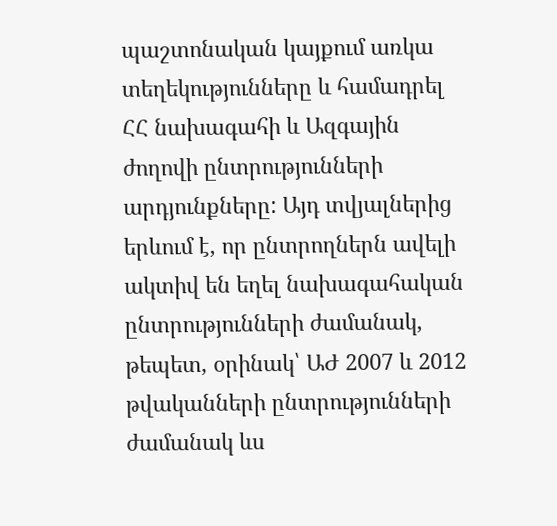պաշտոնական կայքում առկա տեղեկությունները և համադրել ՀՀ նախագահի և Ազգային ժողովի ընտրությունների արդյունքները: Այդ տվյալներից երևում է, որ ընտրողներն ավելի ակտիվ են եղել նախագահական ընտրությունների ժամանակ, թեպետ, օրինակ՝ ԱԺ 2007 և 2012 թվականների ընտրությունների ժամանակ ևս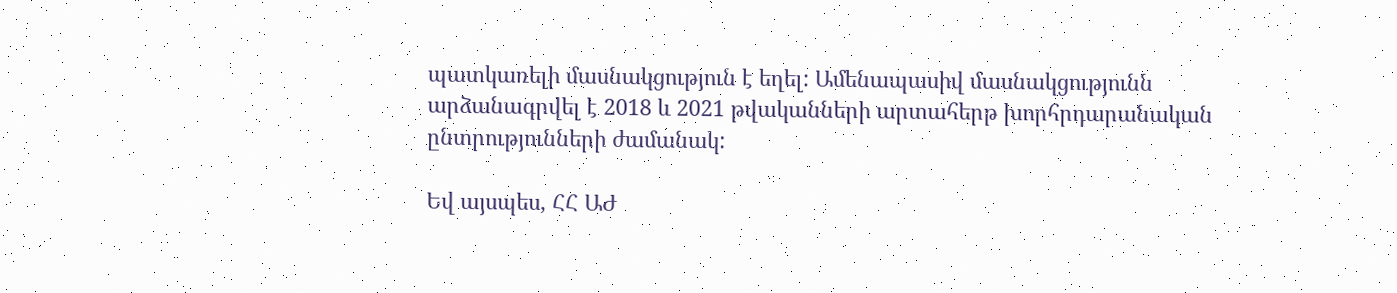պատկառելի մասնակցություն է եղել: Ամենապասիվ մասնակցությունն արձանագրվել է 2018 և 2021 թվականների արտահերթ խորհրդարանական ընտրությունների ժամանակ:

Եվ այսպես, ՀՀ ԱԺ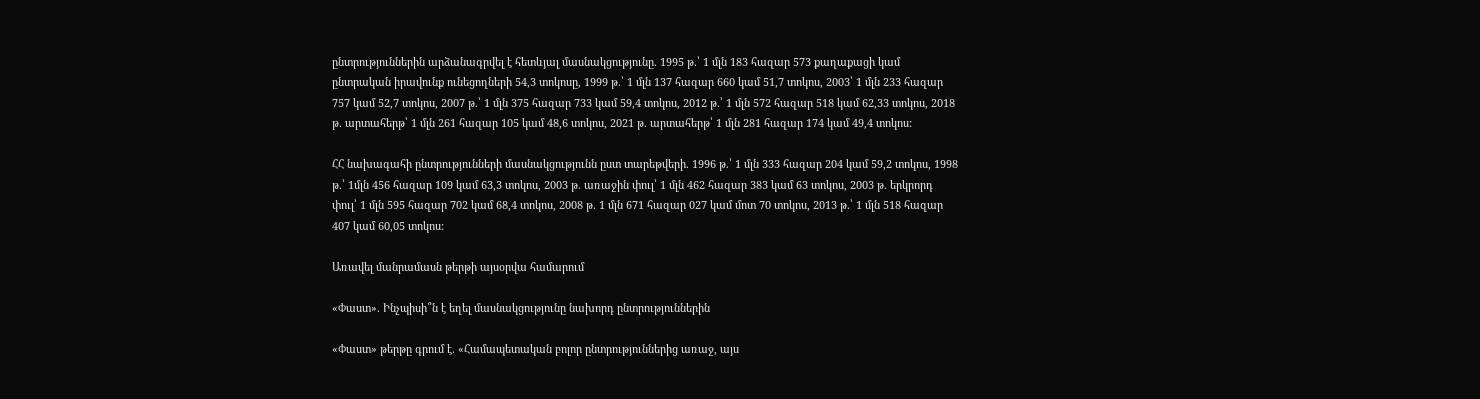ընտրություններին արձանագրվել է հետևյալ մասնակցությունը. 1995 թ.՝ 1 մլն 183 հազար 573 քաղաքացի կամ ընտրական իրավունք ունեցողների 54,3 տոկոսը, 1999 թ.՝ 1 մլն 137 հազար 660 կամ 51,7 տոկոս, 2003՝ 1 մլն 233 հազար 757 կամ 52,7 տոկոս, 2007 թ.՝ 1 մլն 375 հազար 733 կամ 59,4 տոկոս, 2012 թ.՝ 1 մլն 572 հազար 518 կամ 62,33 տոկոս, 2018 թ. արտահերթ՝ 1 մլն 261 հազար 105 կամ 48,6 տոկոս, 2021 թ. արտահերթ՝ 1 մլն 281 հազար 174 կամ 49,4 տոկոս:

ՀՀ նախագահի ընտրությունների մասնակցությունն ըստ տարեթվերի. 1996 թ.՝ 1 մլն 333 հազար 204 կամ 59,2 տոկոս, 1998 թ.՝ 1մլն 456 հազար 109 կամ 63,3 տոկոս, 2003 թ. առաջին փուլ՝ 1 մլն 462 հազար 383 կամ 63 տոկոս, 2003 թ. երկրորդ փուլ՝ 1 մլն 595 հազար 702 կամ 68,4 տոկոս, 2008 թ. 1 մլն 671 հազար 027 կամ մոտ 70 տոկոս, 2013 թ.՝ 1 մլն 518 հազար 407 կամ 60,05 տոկոս:

Առավել մանրամասն թերթի այսօրվա համարում

«Փաստ». Ինչպիսի՞ն է եղել մասնակցությունը նախորդ ընտրություններին

«Փաստ» թերթը գրում է. «Համապետական բոլոր ընտրություններից առաջ, այս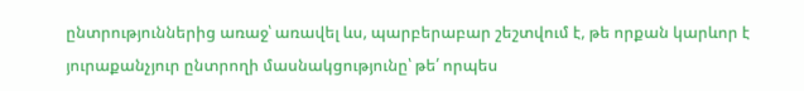ընտրություններից առաջ՝ առավել ևս, պարբերաբար շեշտվում է, թե որքան կարևոր է յուրաքանչյուր ընտրողի մասնակցությունը՝ թե՛ որպես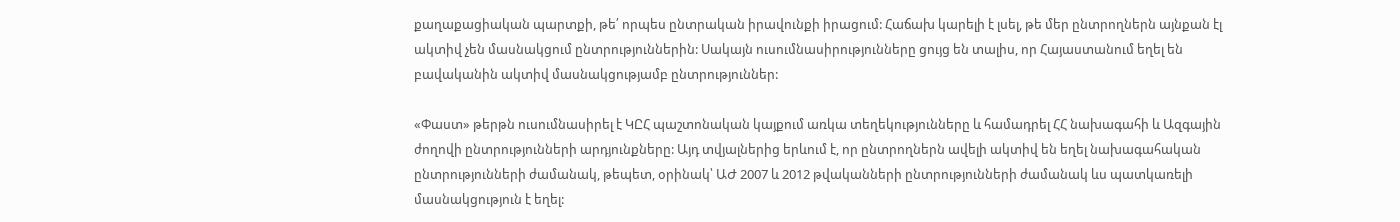քաղաքացիական պարտքի, թե՛ որպես ընտրական իրավունքի իրացում: Հաճախ կարելի է լսել, թե մեր ընտրողներն այնքան էլ ակտիվ չեն մասնակցում ընտրություններին: Սակայն ուսումնասիրությունները ցույց են տալիս, որ Հայաստանում եղել են բավականին ակտիվ մասնակցությամբ ընտրություններ:

«Փաստ» թերթն ուսումնասիրել է ԿԸՀ պաշտոնական կայքում առկա տեղեկությունները և համադրել ՀՀ նախագահի և Ազգային ժողովի ընտրությունների արդյունքները: Այդ տվյալներից երևում է, որ ընտրողներն ավելի ակտիվ են եղել նախագահական ընտրությունների ժամանակ, թեպետ, օրինակ՝ ԱԺ 2007 և 2012 թվականների ընտրությունների ժամանակ ևս պատկառելի մասնակցություն է եղել: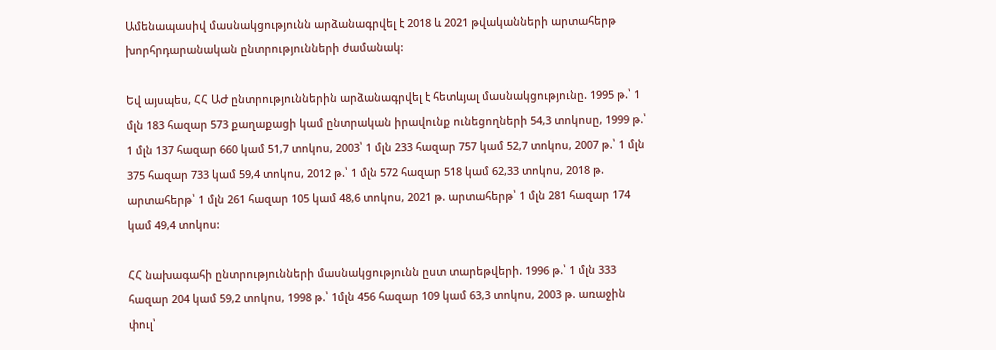Ամենապասիվ մասնակցությունն արձանագրվել է 2018 և 2021 թվականների արտահերթ խորհրդարանական ընտրությունների ժամանակ:

Եվ այսպես, ՀՀ ԱԺ ընտրություններին արձանագրվել է հետևյալ մասնակցությունը. 1995 թ.՝ 1 մլն 183 հազար 573 քաղաքացի կամ ընտրական իրավունք ունեցողների 54,3 տոկոսը, 1999 թ.՝ 1 մլն 137 հազար 660 կամ 51,7 տոկոս, 2003՝ 1 մլն 233 հազար 757 կամ 52,7 տոկոս, 2007 թ.՝ 1 մլն 375 հազար 733 կամ 59,4 տոկոս, 2012 թ.՝ 1 մլն 572 հազար 518 կամ 62,33 տոկոս, 2018 թ. արտահերթ՝ 1 մլն 261 հազար 105 կամ 48,6 տոկոս, 2021 թ. արտահերթ՝ 1 մլն 281 հազար 174 կամ 49,4 տոկոս:

ՀՀ նախագահի ընտրությունների մասնակցությունն ըստ տարեթվերի. 1996 թ.՝ 1 մլն 333 հազար 204 կամ 59,2 տոկոս, 1998 թ.՝ 1մլն 456 հազար 109 կամ 63,3 տոկոս, 2003 թ. առաջին փուլ՝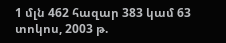1 մլն 462 հազար 383 կամ 63 տոկոս, 2003 թ.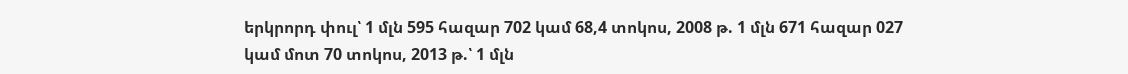երկրորդ փուլ՝ 1 մլն 595 հազար 702 կամ 68,4 տոկոս, 2008 թ. 1 մլն 671 հազար 027 կամ մոտ 70 տոկոս, 2013 թ.՝ 1 մլն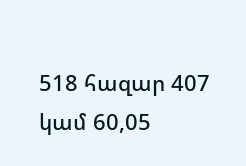518 հազար 407 կամ 60,05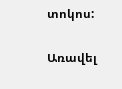տոկոս:

Առավել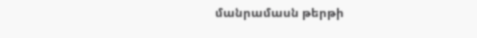մանրամասն թերթի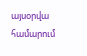այսօրվա համարում